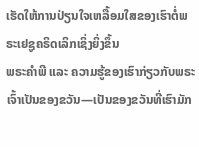ເຮັດໃຫ້ການປ່ຽນໃຈເຫລື້ອມໃສຂອງເຮົາຕໍ່ພຣະເຢຊູຄຣິດເລິກເຊິ່ງຍິ່ງຂຶ້ນ
ພຣະຄຳພີ ແລະ ຄວາມຮູ້ຂອງເຮົາກ່ຽວກັບພຣະເຈົ້າເປັນຂອງຂວັນ—ເປັນຂອງຂວັນທີ່ເຮົາມັກ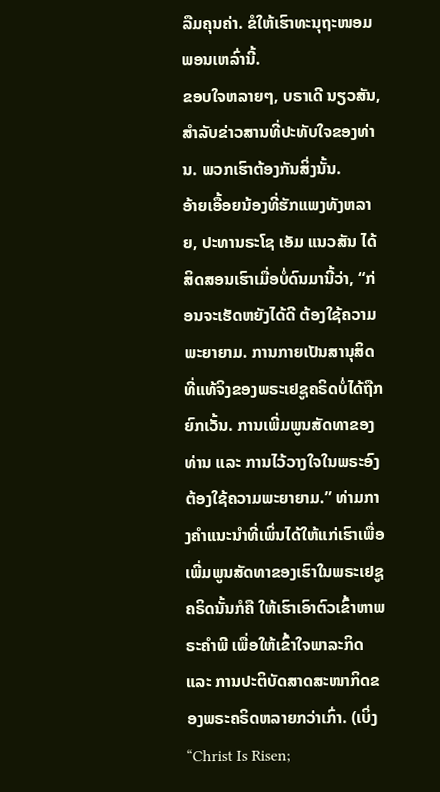ລືມຄຸນຄ່າ. ຂໍໃຫ້ເຮົາທະນຸຖະໜອມພອນເຫລົ່ານີ້.
ຂອບໃຈຫລາຍໆ, ບຣາເດີ ນຽວສັນ, ສຳລັບຂ່າວສານທີ່ປະທັບໃຈຂອງທ່ານ. ພວກເຮົາຕ້ອງກັນສິ່ງນັ້ນ.
ອ້າຍເອື້ອຍນ້ອງທີ່ຮັກແພງທັງຫລາຍ, ປະທານຣະໂຊ ເອັມ ແນວສັນ ໄດ້ສິດສອນເຮົາເມື່ອບໍ່ດົນມານີ້ວ່າ, “ກ່ອນຈະເຮັດຫຍັງໄດ້ດີ ຕ້ອງໃຊ້ຄວາມພະຍາຍາມ. ການກາຍເປັນສານຸສິດທີ່ແທ້ຈິງຂອງພຣະເຢຊູຄຣິດບໍ່ໄດ້ຖືກຍົກເວັ້ນ. ການເພີ່ມພູນສັດທາຂອງທ່ານ ແລະ ການໄວ້ວາງໃຈໃນພຣະອົງຕ້ອງໃຊ້ຄວາມພະຍາຍາມ.” ທ່າມກາງຄຳແນະນຳທີ່ເພິ່ນໄດ້ໃຫ້ແກ່ເຮົາເພື່ອເພີ່ມພູນສັດທາຂອງເຮົາໃນພຣະເຢຊູຄຣິດນັ້ນກໍຄື ໃຫ້ເຮົາເອົາຕົວເຂົ້າຫາພຣະຄຳພີ ເພື່ອໃຫ້ເຂົ້າໃຈພາລະກິດ ແລະ ການປະຕິບັດສາດສະໜາກິດຂອງພຣະຄຣິດຫລາຍກວ່າເກົ່າ. (ເບິ່ງ “Christ Is Risen;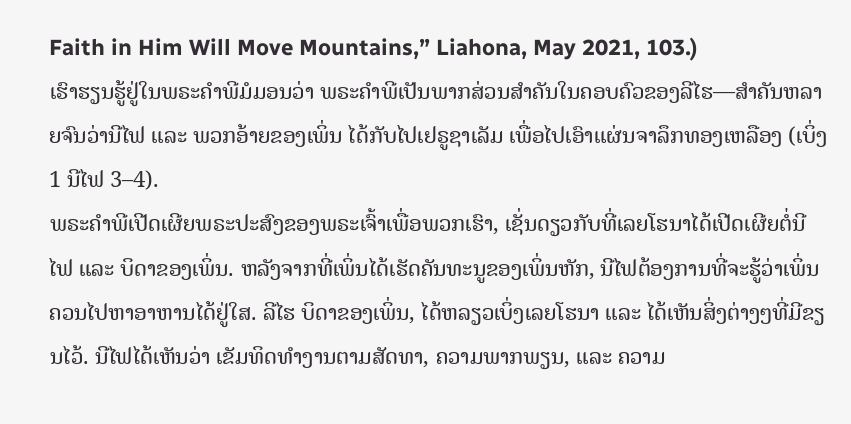Faith in Him Will Move Mountains,” Liahona, May 2021, 103.)
ເຮົາຮຽນຮູ້ຢູ່ໃນພຣະຄຳພີມໍມອນວ່າ ພຣະຄຳພີເປັນພາກສ່ວນສຳຄັນໃນຄອບຄົວຂອງລີໄຮ—ສຳຄັນຫລາຍຈົນວ່ານີໄຟ ແລະ ພວກອ້າຍຂອງເພິ່ນ ໄດ້ກັບໄປເຢຣູຊາເລັມ ເພື່ອໄປເອົາແຜ່ນຈາລຶກທອງເຫລືອງ (ເບິ່ງ 1 ນີໄຟ 3–4).
ພຣະຄຳພີເປີດເຜີຍພຣະປະສົງຂອງພຣະເຈົ້າເພື່ອພວກເຮົາ, ເຊັ່ນດຽວກັບທີ່ເລຍໂຮນາໄດ້ເປີດເຜີຍຕໍ່ນີໄຟ ແລະ ບິດາຂອງເພິ່ນ. ຫລັງຈາກທີ່ເພິ່ນໄດ້ເຮັດຄັນທະນູຂອງເພິ່ນຫັກ, ນີໄຟຕ້ອງການທີ່ຈະຮູ້ວ່າເພິ່ນຄວນໄປຫາອາຫານໄດ້ຢູ່ໃສ. ລີໄຮ ບິດາຂອງເພິ່ນ, ໄດ້ຫລຽວເບິ່ງເລຍໂຮນາ ແລະ ໄດ້ເຫັນສິ່ງຕ່າງໆທີ່ມີຂຽນໄວ້. ນີໄຟໄດ້ເຫັນວ່າ ເຂັມທິດທຳງານຕາມສັດທາ, ຄວາມພາກພຽນ, ແລະ ຄວາມ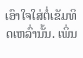ເອົາໃຈໃສ່ຕໍ່ເຂັມທິດເຫລົ່ານັ້ນ. ເພິ່ນ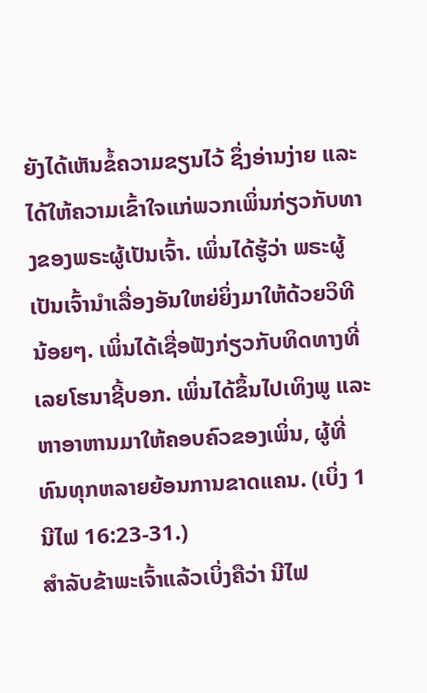ຍັງໄດ້ເຫັນຂໍ້ຄວາມຂຽນໄວ້ ຊຶ່ງອ່ານງ່າຍ ແລະ ໄດ້ໃຫ້ຄວາມເຂົ້າໃຈແກ່ພວກເພິ່ນກ່ຽວກັບທາງຂອງພຣະຜູ້ເປັນເຈົ້າ. ເພິ່ນໄດ້ຮູ້ວ່າ ພຣະຜູ້ເປັນເຈົ້ານຳເລື່ອງອັນໃຫຍ່ຍິ່ງມາໃຫ້ດ້ວຍວິທີນ້ອຍໆ. ເພິ່ນໄດ້ເຊື່ອຟັງກ່ຽວກັບທິດທາງທີ່ເລຍໂຮນາຊີ້ບອກ. ເພິ່ນໄດ້ຂຶ້ນໄປເທິງພູ ແລະ ຫາອາຫານມາໃຫ້ຄອບຄົວຂອງເພິ່ນ, ຜູ້ທີ່ທົນທຸກຫລາຍຍ້ອນການຂາດແຄນ. (ເບິ່ງ 1 ນີໄຟ 16:23-31.)
ສຳລັບຂ້າພະເຈົ້າແລ້ວເບິ່ງຄືວ່າ ນີໄຟ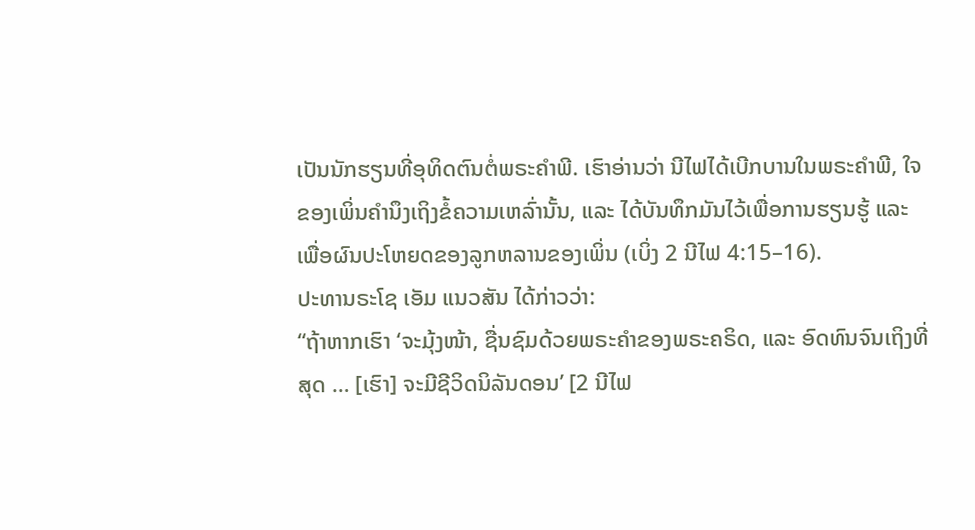ເປັນນັກຮຽນທີ່ອຸທິດຕົນຕໍ່ພຣະຄຳພີ. ເຮົາອ່ານວ່າ ນີໄຟໄດ້ເບີກບານໃນພຣະຄຳພີ, ໃຈຂອງເພິ່ນຄຳນຶງເຖິງຂໍ້ຄວາມເຫລົ່ານັ້ນ, ແລະ ໄດ້ບັນທຶກມັນໄວ້ເພື່ອການຮຽນຮູ້ ແລະ ເພື່ອຜົນປະໂຫຍດຂອງລູກຫລານຂອງເພິ່ນ (ເບິ່ງ 2 ນີໄຟ 4:15–16).
ປະທານຣະໂຊ ເອັມ ແນວສັນ ໄດ້ກ່າວວ່າ:
“ຖ້າຫາກເຮົາ ‘ຈະມຸ້ງໜ້າ, ຊື່ນຊົມດ້ວຍພຣະຄຳຂອງພຣະຄຣິດ, ແລະ ອົດທົນຈົນເຖິງທີ່ສຸດ … [ເຮົາ] ຈະມີຊີວິດນິລັນດອນ’ [2 ນີໄຟ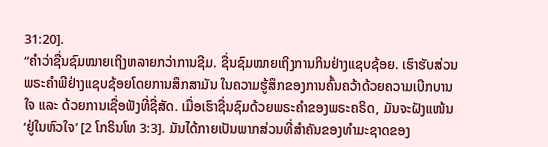31:20].
“ຄຳວ່າຊື່ນຊົມໝາຍເຖິງຫລາຍກວ່າການຊີມ. ຊື່ນຊົມໝາຍເຖິງການກິນຢ່າງແຊບຊ້ອຍ. ເຮົາຮັບສ່ວນພຣະຄຳພີຢ່າງແຊບຊ້ອຍໂດຍການສຶກສາມັນ ໃນຄວາມຮູ້ສຶກຂອງການຄົ້ນຄວ້າດ້ວຍຄວາມເບີກບານໃຈ ແລະ ດ້ວຍການເຊື່ອຟັງທີ່ຊື່ສັດ. ເມື່ອເຮົາຊື່ນຊົມດ້ວຍພຣະຄຳຂອງພຣະຄຣິດ, ມັນຈະຝັງແໜ້ນ ‘ຢູ່ໃນຫົວໃຈ’ [2 ໂກຣິນໂທ 3:3]. ມັນໄດ້ກາຍເປັນພາກສ່ວນທີ່ສຳຄັນຂອງທຳມະຊາດຂອງ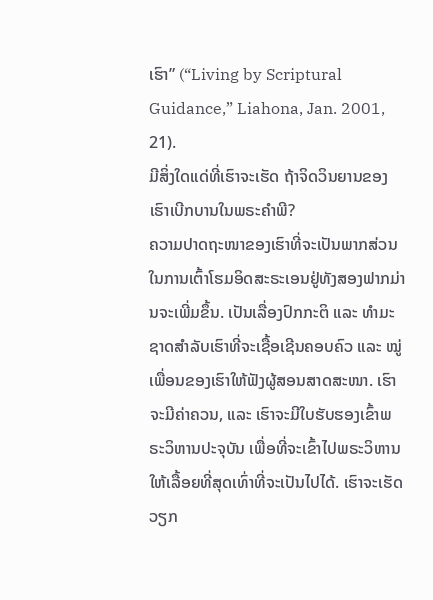ເຮົາ” (“Living by Scriptural Guidance,” Liahona, Jan. 2001, 21).
ມີສິ່ງໃດແດ່ທີ່ເຮົາຈະເຮັດ ຖ້າຈິດວິນຍານຂອງເຮົາເບີກບານໃນພຣະຄຳພີ?
ຄວາມປາດຖະໜາຂອງເຮົາທີ່ຈະເປັນພາກສ່ວນໃນການເຕົ້າໂຮມອິດສະຣະເອນຢູ່ທັງສອງຟາກມ່ານຈະເພີ່ມຂຶ້ນ. ເປັນເລື່ອງປົກກະຕິ ແລະ ທຳມະຊາດສຳລັບເຮົາທີ່ຈະເຊື້ອເຊີນຄອບຄົວ ແລະ ໝູ່ເພື່ອນຂອງເຮົາໃຫ້ຟັງຜູ້ສອນສາດສະໜາ. ເຮົາຈະມີຄ່າຄວນ, ແລະ ເຮົາຈະມີໃບຮັບຮອງເຂົ້າພຣະວິຫານປະຈຸບັນ ເພື່ອທີ່ຈະເຂົ້າໄປພຣະວິຫານໃຫ້ເລື້ອຍທີ່ສຸດເທົ່າທີ່ຈະເປັນໄປໄດ້. ເຮົາຈະເຮັດວຽກ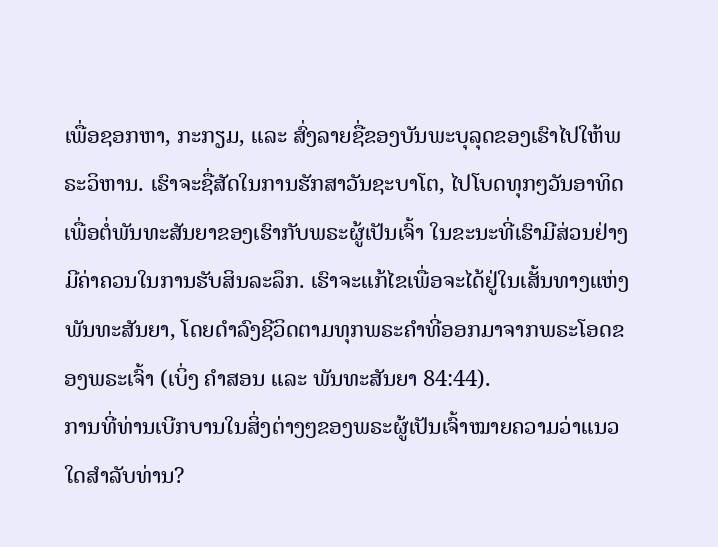ເພື່ອຊອກຫາ, ກະກຽມ, ແລະ ສົ່ງລາຍຊື່ຂອງບັນພະບຸລຸດຂອງເຮົາໄປໃຫ້ພຣະວິຫານ. ເຮົາຈະຊື່ສັດໃນການຮັກສາວັນຊະບາໂຕ, ໄປໂບດທຸກໆວັນອາທິດ ເພື່ອຕໍ່ພັນທະສັນຍາຂອງເຮົາກັບພຣະຜູ້ເປັນເຈົ້າ ໃນຂະນະທີ່ເຮົາມີສ່ວນຢ່າງມີຄ່າຄວນໃນການຮັບສິນລະລຶກ. ເຮົາຈະແກ້ໄຂເພື່ອຈະໄດ້ຢູ່ໃນເສັ້ນທາງແຫ່ງພັນທະສັນຍາ, ໂດຍດຳລົງຊີວິດຕາມທຸກພຣະຄຳທີ່ອອກມາຈາກພຣະໂອດຂອງພຣະເຈົ້າ (ເບິ່ງ ຄຳສອນ ແລະ ພັນທະສັນຍາ 84:44).
ການທີ່ທ່ານເບີກບານໃນສິ່ງຕ່າງໆຂອງພຣະຜູ້ເປັນເຈົ້າໝາຍຄວາມວ່າແນວໃດສຳລັບທ່ານ?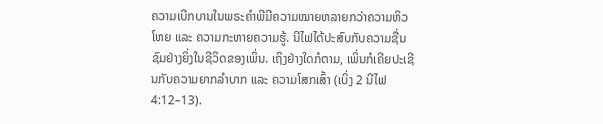ຄວາມເບີກບານໃນພຣະຄຳພີມີຄວາມໝາຍຫລາຍກວ່າຄວາມຫິວໂຫຍ ແລະ ຄວາມກະຫາຍຄວາມຮູ້. ນີໄຟໄດ້ປະສົບກັບຄວາມຊື່ນຊົມຢ່າງຍິ່ງໃນຊີວິດຂອງເພິ່ນ. ເຖິງຢ່າງໃດກໍຕາມ, ເພິ່ນກໍເຄີຍປະເຊີນກັບຄວາມຍາກລຳບາກ ແລະ ຄວາມໂສກເສົ້າ (ເບິ່ງ 2 ນີໄຟ 4:12–13).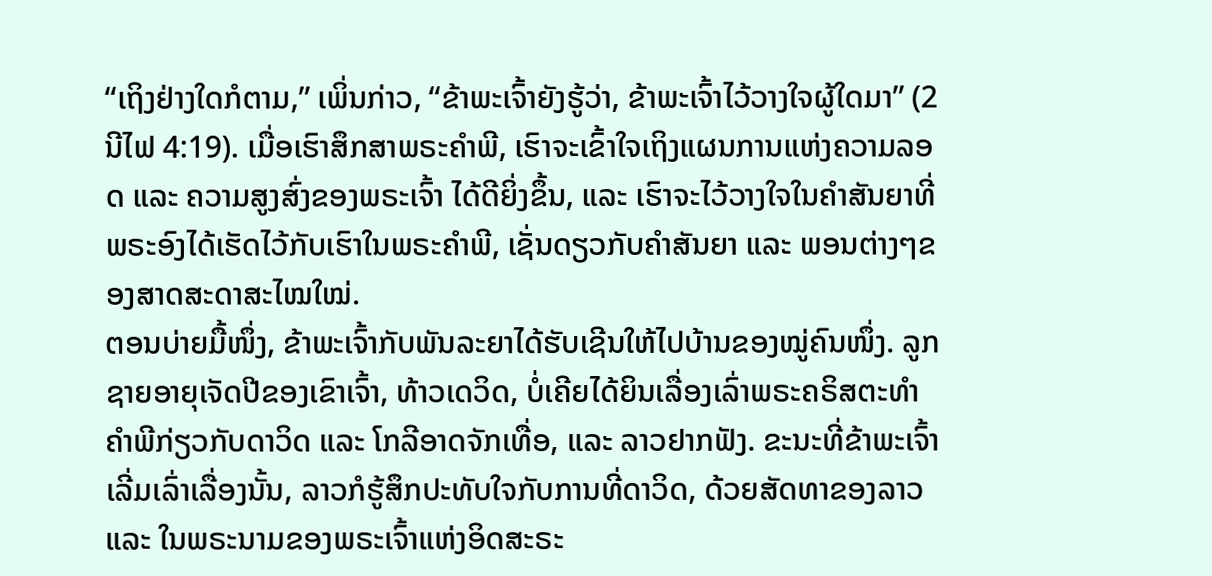“ເຖິງຢ່າງໃດກໍຕາມ,” ເພິ່ນກ່າວ, “ຂ້າພະເຈົ້າຍັງຮູ້ວ່າ, ຂ້າພະເຈົ້າໄວ້ວາງໃຈຜູ້ໃດມາ” (2 ນີໄຟ 4:19). ເມື່ອເຮົາສຶກສາພຣະຄຳພີ, ເຮົາຈະເຂົ້າໃຈເຖິງແຜນການແຫ່ງຄວາມລອດ ແລະ ຄວາມສູງສົ່ງຂອງພຣະເຈົ້າ ໄດ້ດີຍິ່ງຂຶ້ນ, ແລະ ເຮົາຈະໄວ້ວາງໃຈໃນຄຳສັນຍາທີ່ພຣະອົງໄດ້ເຮັດໄວ້ກັບເຮົາໃນພຣະຄຳພີ, ເຊັ່ນດຽວກັບຄຳສັນຍາ ແລະ ພອນຕ່າງໆຂອງສາດສະດາສະໄໝໃໝ່.
ຕອນບ່າຍມື້ໜຶ່ງ, ຂ້າພະເຈົ້າກັບພັນລະຍາໄດ້ຮັບເຊີນໃຫ້ໄປບ້ານຂອງໝູ່ຄົນໜຶ່ງ. ລູກຊາຍອາຍຸເຈັດປີຂອງເຂົາເຈົ້າ, ທ້າວເດວິດ, ບໍ່ເຄີຍໄດ້ຍິນເລື່ອງເລົ່າພຣະຄຣິສຕະທຳຄຳພີກ່ຽວກັບດາວິດ ແລະ ໂກລີອາດຈັກເທື່ອ, ແລະ ລາວຢາກຟັງ. ຂະນະທີ່ຂ້າພະເຈົ້າເລີ່ມເລົ່າເລື່ອງນັ້ນ, ລາວກໍຮູ້ສຶກປະທັບໃຈກັບການທີ່ດາວິດ, ດ້ວຍສັດທາຂອງລາວ ແລະ ໃນພຣະນາມຂອງພຣະເຈົ້າແຫ່ງອິດສະຣະ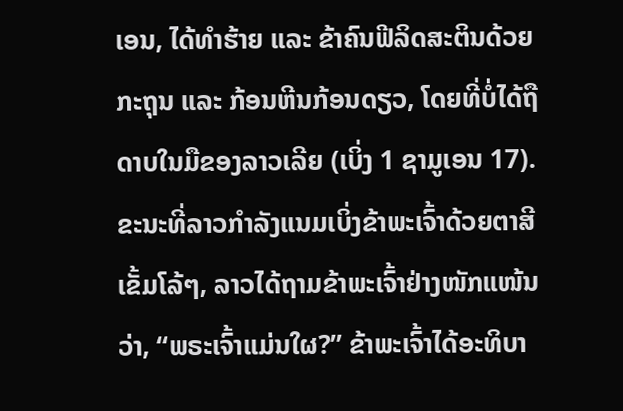ເອນ, ໄດ້ທຳຮ້າຍ ແລະ ຂ້າຄົນຟີລິດສະຕິນດ້ວຍກະຖຸນ ແລະ ກ້ອນຫີນກ້ອນດຽວ, ໂດຍທີ່ບໍ່ໄດ້ຖືດາບໃນມືຂອງລາວເລີຍ (ເບິ່ງ 1 ຊາມູເອນ 17).
ຂະນະທີ່ລາວກຳລັງແນມເບິ່ງຂ້າພະເຈົ້າດ້ວຍຕາສີເຂັ້ມໂລ້ໆ, ລາວໄດ້ຖາມຂ້າພະເຈົ້າຢ່າງໜັກແໜ້ນວ່າ, “ພຣະເຈົ້າແມ່ນໃຜ?” ຂ້າພະເຈົ້າໄດ້ອະທິບາ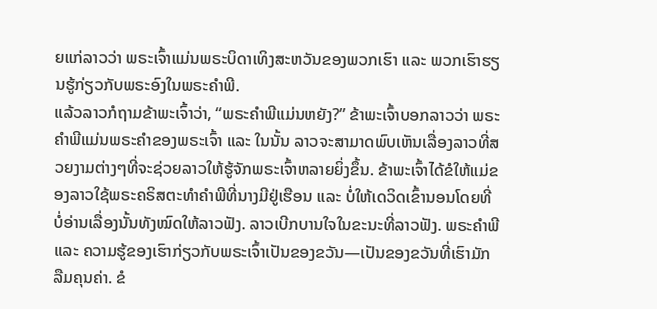ຍແກ່ລາວວ່າ ພຣະເຈົ້າແມ່ນພຣະບິດາເທິງສະຫວັນຂອງພວກເຮົາ ແລະ ພວກເຮົາຮຽນຮູ້ກ່ຽວກັບພຣະອົງໃນພຣະຄຳພີ.
ແລ້ວລາວກໍຖາມຂ້າພະເຈົ້າວ່າ, “ພຣະຄຳພີແມ່ນຫຍັງ?” ຂ້າພະເຈົ້າບອກລາວວ່າ ພຣະຄຳພີແມ່ນພຣະຄຳຂອງພຣະເຈົ້າ ແລະ ໃນນັ້ນ ລາວຈະສາມາດພົບເຫັນເລື່ອງລາວທີ່ສວຍງາມຕ່າງໆທີ່ຈະຊ່ວຍລາວໃຫ້ຮູ້ຈັກພຣະເຈົ້າຫລາຍຍິ່ງຂຶ້ນ. ຂ້າພະເຈົ້າໄດ້ຂໍໃຫ້ແມ່ຂອງລາວໃຊ້ພຣະຄຣິສຕະທຳຄຳພີທີ່ນາງມີຢູ່ເຮືອນ ແລະ ບໍ່ໃຫ້ເດວິດເຂົ້ານອນໂດຍທີ່ບໍ່ອ່ານເລື່ອງນັ້ນທັງໝົດໃຫ້ລາວຟັງ. ລາວເບີກບານໃຈໃນຂະນະທີ່ລາວຟັງ. ພຣະຄຳພີ ແລະ ຄວາມຮູ້ຂອງເຮົາກ່ຽວກັບພຣະເຈົ້າເປັນຂອງຂວັນ—ເປັນຂອງຂວັນທີ່ເຮົາມັກລືມຄຸນຄ່າ. ຂໍ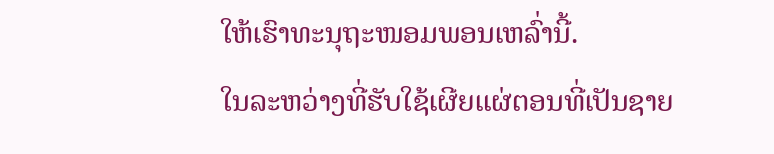ໃຫ້ເຮົາທະນຸຖະໜອມພອນເຫລົ່ານີ້.
ໃນລະຫວ່າງທີ່ຮັບໃຊ້ເຜີຍແຜ່ຕອນທີ່ເປັນຊາຍ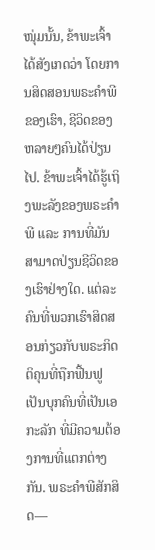ໜຸ່ມນັ້ນ, ຂ້າພະເຈົ້າໄດ້ສັງເກດວ່າ ໂດຍການສິດສອນພຣະຄຳພີຂອງເຮົາ, ຊີວິດຂອງຫລາຍໆຄົນໄດ້ປ່ຽນໄປ. ຂ້າພະເຈົ້າໄດ້ຮູ້ເຖິງພະລັງຂອງພຣະຄຳພີ ແລະ ການທີ່ມັນສາມາດປ່ຽນຊີວິດຂອງເຮົາຢ່າງໃດ. ແຕ່ລະຄົນທີ່ພວກເຮົາສິດສອນກ່ຽວກັບພຣະກິດຕິຄຸນທີ່ຖືກຟື້ນຟູ ເປັນບຸກຄົນທີ່ເປັນເອກະລັກ ທີ່ມີຄວາມຕ້ອງການທີ່ແຕກຕ່າງກັນ. ພຣະຄຳພີສັກສິດ—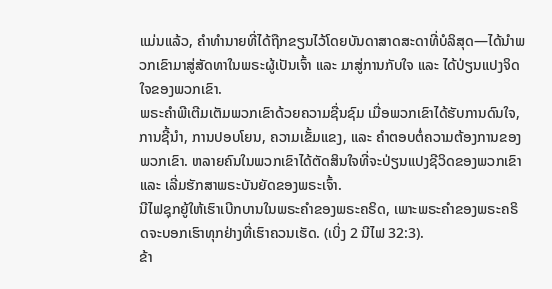ແມ່ນແລ້ວ, ຄຳທຳນາຍທີ່ໄດ້ຖືກຂຽນໄວ້ໂດຍບັນດາສາດສະດາທີ່ບໍລິສຸດ—ໄດ້ນຳພວກເຂົາມາສູ່ສັດທາໃນພຣະຜູ້ເປັນເຈົ້າ ແລະ ມາສູ່ການກັບໃຈ ແລະ ໄດ້ປ່ຽນແປງຈິດໃຈຂອງພວກເຂົາ.
ພຣະຄຳພີເຕີມເຕັມພວກເຂົາດ້ວຍຄວາມຊື່ນຊົມ ເມື່ອພວກເຂົາໄດ້ຮັບການດົນໃຈ, ການຊີ້ນຳ, ການປອບໂຍນ, ຄວາມເຂັ້ມແຂງ, ແລະ ຄຳຕອບຕໍ່ຄວາມຕ້ອງການຂອງພວກເຂົາ. ຫລາຍຄົນໃນພວກເຂົາໄດ້ຕັດສິນໃຈທີ່ຈະປ່ຽນແປງຊີວິດຂອງພວກເຂົາ ແລະ ເລີ່ມຮັກສາພຣະບັນຍັດຂອງພຣະເຈົ້າ.
ນີໄຟຊຸກຍູ້ໃຫ້ເຮົາເບີກບານໃນພຣະຄຳຂອງພຣະຄຣິດ, ເພາະພຣະຄຳຂອງພຣະຄຣິດຈະບອກເຮົາທຸກຢ່າງທີ່ເຮົາຄວນເຮັດ. (ເບິ່ງ 2 ນີໄຟ 32:3).
ຂ້າ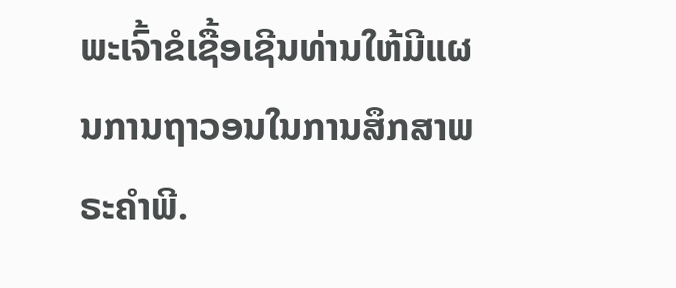ພະເຈົ້າຂໍເຊື້ອເຊີນທ່ານໃຫ້ມີແຜນການຖາວອນໃນການສຶກສາພຣະຄຳພີ.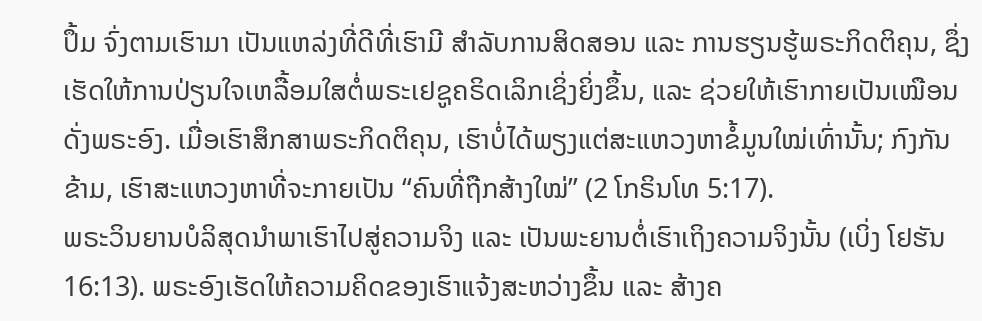ປຶ້ມ ຈົ່ງຕາມເຮົາມາ ເປັນແຫລ່ງທີ່ດີທີ່ເຮົາມີ ສຳລັບການສິດສອນ ແລະ ການຮຽນຮູ້ພຣະກິດຕິຄຸນ, ຊຶ່ງເຮັດໃຫ້ການປ່ຽນໃຈເຫລື້ອມໃສຕໍ່ພຣະເຢຊູຄຣິດເລິກເຊິ່ງຍິ່ງຂຶ້ນ, ແລະ ຊ່ວຍໃຫ້ເຮົາກາຍເປັນເໝືອນດັ່ງພຣະອົງ. ເມື່ອເຮົາສຶກສາພຣະກິດຕິຄຸນ, ເຮົາບໍ່ໄດ້ພຽງແຕ່ສະແຫວງຫາຂໍ້ມູນໃໝ່ເທົ່ານັ້ນ; ກົງກັນຂ້າມ, ເຮົາສະແຫວງຫາທີ່ຈະກາຍເປັນ “ຄົນທີ່ຖືກສ້າງໃໝ່” (2 ໂກຣິນໂທ 5:17).
ພຣະວິນຍານບໍລິສຸດນຳພາເຮົາໄປສູ່ຄວາມຈິງ ແລະ ເປັນພະຍານຕໍ່ເຮົາເຖິງຄວາມຈິງນັ້ນ (ເບິ່ງ ໂຢຮັນ 16:13). ພຣະອົງເຮັດໃຫ້ຄວາມຄິດຂອງເຮົາແຈ້ງສະຫວ່າງຂຶ້ນ ແລະ ສ້າງຄ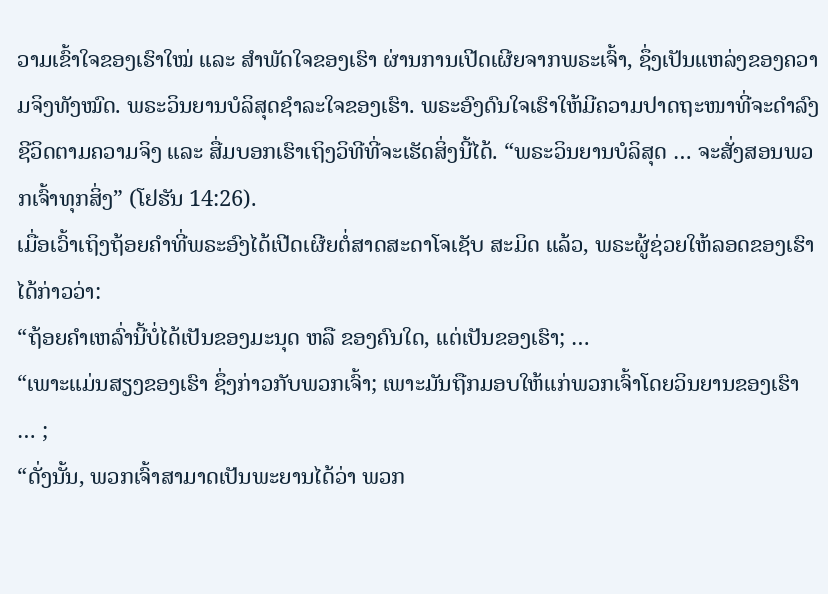ວາມເຂົ້າໃຈຂອງເຮົາໃໝ່ ແລະ ສຳພັດໃຈຂອງເຮົາ ຜ່ານການເປີດເຜີຍຈາກພຣະເຈົ້າ, ຊຶ່ງເປັນແຫລ່ງຂອງຄວາມຈິງທັງໝົດ. ພຣະວິນຍານບໍລິສຸດຊຳລະໃຈຂອງເຮົາ. ພຣະອົງດົນໃຈເຮົາໃຫ້ມີຄວາມປາດຖະໜາທີ່ຈະດຳລົງຊີວິດຕາມຄວາມຈິງ ແລະ ສື່ມບອກເຮົາເຖິງວິທີທີ່ຈະເຮັດສິ່ງນີ້ໄດ້. “ພຣະວິນຍານບໍລິສຸດ … ຈະສັ່ງສອນພວກເຈົ້າທຸກສິ່ງ” (ໂຢຮັນ 14:26).
ເມື່ອເວົ້າເຖິງຖ້ອຍຄຳທີ່ພຣະອົງໄດ້ເປີດເຜີຍຕໍ່ສາດສະດາໂຈເຊັບ ສະມິດ ແລ້ວ, ພຣະຜູ້ຊ່ວຍໃຫ້ລອດຂອງເຮົາໄດ້ກ່າວວ່າ:
“ຖ້ອຍຄຳເຫລົ່ານີ້ບໍ່ໄດ້ເປັນຂອງມະນຸດ ຫລື ຂອງຄົນໃດ, ແຕ່ເປັນຂອງເຮົາ; …
“ເພາະແມ່ນສຽງຂອງເຮົາ ຊຶ່ງກ່າວກັບພວກເຈົ້າ; ເພາະມັນຖືກມອບໃຫ້ແກ່ພວກເຈົ້າໂດຍວິນຍານຂອງເຮົາ … ;
“ດັ່ງນັ້ນ, ພວກເຈົ້າສາມາດເປັນພະຍານໄດ້ວ່າ ພວກ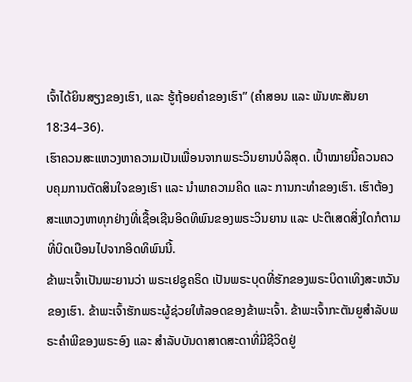ເຈົ້າໄດ້ຍິນສຽງຂອງເຮົາ, ແລະ ຮູ້ຖ້ອຍຄຳຂອງເຮົາ” (ຄຳສອນ ແລະ ພັນທະສັນຍາ 18:34–36).
ເຮົາຄວນສະແຫວງຫາຄວາມເປັນເພື່ອນຈາກພຣະວິນຍານບໍລິສຸດ. ເປົ້າໝາຍນີ້ຄວນຄວບຄຸມການຕັດສິນໃຈຂອງເຮົາ ແລະ ນຳພາຄວາມຄິດ ແລະ ການກະທຳຂອງເຮົາ. ເຮົາຕ້ອງສະແຫວງຫາທຸກຢ່າງທີ່ເຊື້ອເຊີນອິດທິພົນຂອງພຣະວິນຍານ ແລະ ປະຕິເສດສິ່ງໃດກໍຕາມທີ່ບິດເບືອນໄປຈາກອິດທິພົນນີ້.
ຂ້າພະເຈົ້າເປັນພະຍານວ່າ ພຣະເຢຊູຄຣິດ ເປັນພຣະບຸດທີ່ຮັກຂອງພຣະບິດາເທິງສະຫວັນຂອງເຮົາ. ຂ້າພະເຈົ້າຮັກພຣະຜູ້ຊ່ວຍໃຫ້ລອດຂອງຂ້າພະເຈົ້າ. ຂ້າພະເຈົ້າກະຕັນຍູສຳລັບພຣະຄຳພີຂອງພຣະອົງ ແລະ ສຳລັບບັນດາສາດສະດາທີ່ມີຊີວິດຢູ່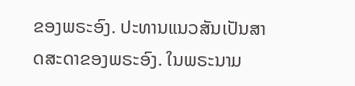ຂອງພຣະອົງ. ປະທານແນວສັນເປັນສາດສະດາຂອງພຣະອົງ. ໃນພຣະນາມ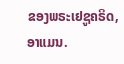ຂອງພຣະເຢຊູຄຣິດ, ອາແມນ.